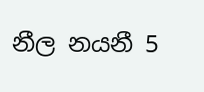නීල නයනී 5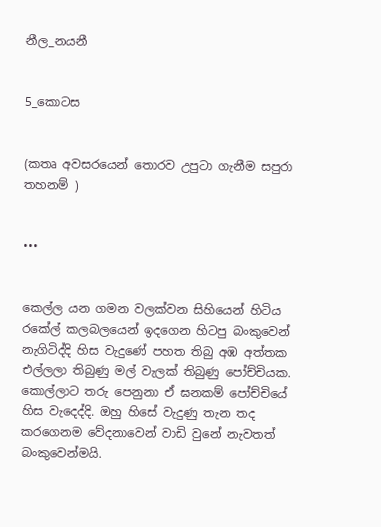නීල_නයනී


5_කොටස


(කතෘ අවසරයෙන් තොරව උපුටා ගැනීම සපුරා තහනම් )


•••


කෙල්ල යන ගමන වලක්වන සිහියෙන් හිටිය රකේල් කලබලයෙන් ඉදගෙන හිටපු බංකුවෙන් නැගිටිද්දි හිස වැදුණේ පහත තිබු අඹ අත්තක එල්ලලා තිබුණු මල් වැලක් තිබුණු පෝච්චියක. කොල්ලාට තරු පෙනුනා ඒ ඝනකම් පෝච්චියේ හිස වැදෙද්දි. ඔහු හිසේ වැදුණු තැන තද කරගෙනම වේදනාවෙන් වාඩි වුනේ නැවතත් බංකුවෙන්මයි.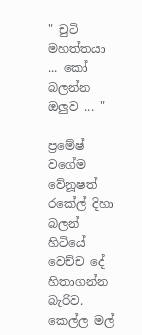" චුටි මහත්තයා ... කෝ බලන්න ඔලුව ... "

ප්‍රමේෂ් වගේම වේනූෂත් රකේල් දිහා බලන් හිටියේ වෙච්ච දේ හිතාගන්න බැරිව. කෙල්ල මල්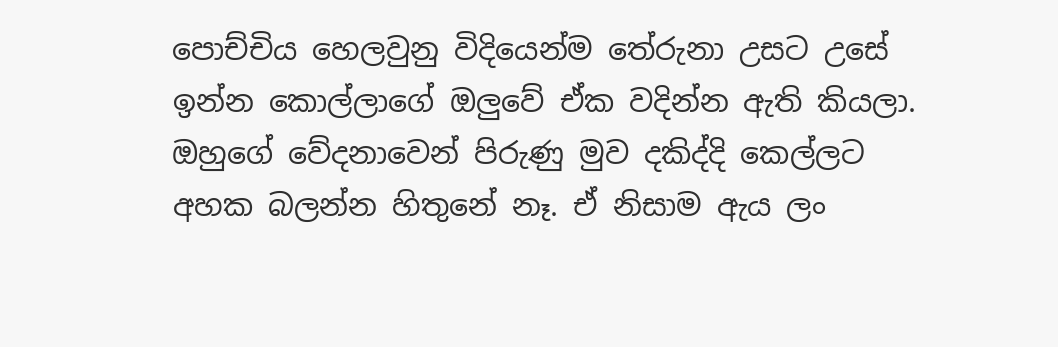පොච්චිය හෙලවුනු විදියෙන්ම තේරුනා උසට උසේ ඉන්න කොල්ලාගේ ඔලුවේ ඒක වදින්න ඇති කියලා. ඔහුගේ වේදනාවෙන් පිරුණු මුව දකිද්දි කෙල්ලට අහක බලන්න හිතුනේ නෑ. ඒ නිසාම ඇය ලං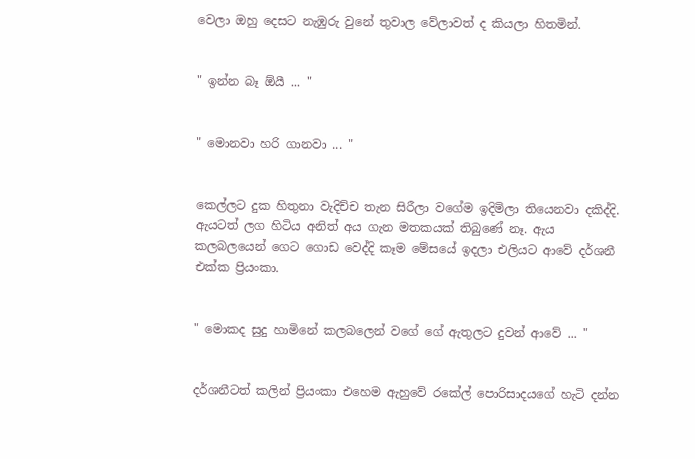වෙලා ඔහු දෙසට නැඹුරු වුනේ තුවාල වේලාවත් ද කියලා හිතමින්.


" ඉන්න බෑ ඕයී ... "


" මොනවා හරි ගානවා ... "


කෙල්ලට දුක හිතුනා වැදිච්ච තැන සිරීලා වගේම ඉදිමිලා තියෙනවා දකිද්දි. ඇයටත් ලග හිටිය අනිත් අය ගැන මතකයක් තිබුණේ නෑ. ඇය කලබලයෙන් ගෙට ගොඩ වෙද්දි කෑම මේසයේ ඉදලා එලියට ආවේ දර්ශනී එක්ක ප්‍රියංකා.


" මොකද සුදු හාමිනේ කලබලෙන් වගේ ගේ ඇතුලට දුවන් ආවේ ... "


දර්ශනීටත් කලින් ප්‍රියංකා එහෙම ඇහුවේ රකේල් පොරිසාදයගේ හැටි දන්න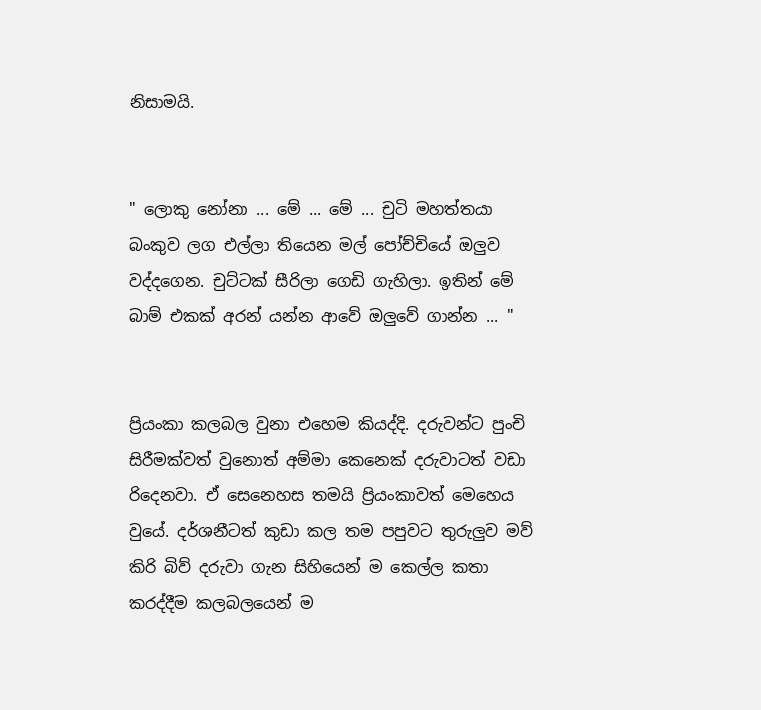නිසාමයි.


" ලොකු නෝනා ... මේ ... මේ ... චුටි මහත්තයා බංකුව ලග එල්ලා තියෙන මල් පෝච්චියේ ඔලුව වද්දගෙන. චුට්ටක් සීරිලා ගෙඩි ගැහිලා. ඉතින් මේ බාම් එකක් අරන් යන්න ආවේ ඔලුවේ ගාන්න ... "


ප්‍රියංකා කලබල වුනා එහෙම කියද්දි. දරුවන්ට පුංචි සිරීමක්වත් වුනොත් අම්මා කෙනෙක් දරුවාටත් වඩා රිදෙනවා. ඒ සෙනෙහස තමයි ප්‍රියංකාවත් මෙහෙය වුයේ. දර්ශනීටත් කුඩා කල තම පපුවට තුරුලුව මව් කිරි බිව් දරුවා ගැන සිහියෙන් ම කෙල්ල කතා කරද්දීම කලබලයෙන් ම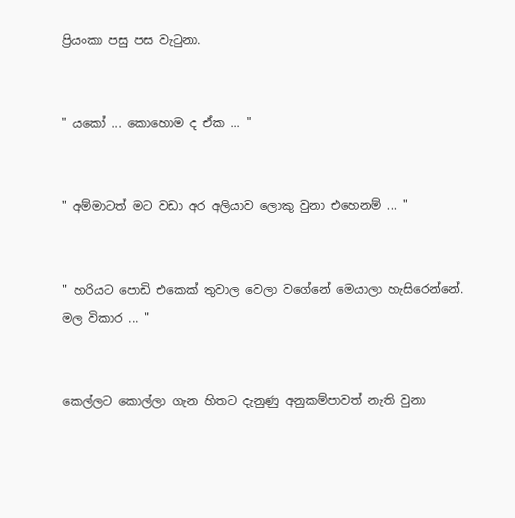ප්‍රියංකා පසු පස වැටුනා.


" යකෝ ... කොහොම ද ඒක ... "


" අම්මාටත් මට වඩා අර අලියාව ලොකු වුනා එහෙනම් ... "


" හරියට පොඩි එකෙක් තුවාල වෙලා වගේනේ මෙයාලා හැසිරෙන්නේ. මල විකාර ... "


කෙල්ලට කොල්ලා ගැන හිතට දැනුණු අනුකම්පාවත් නැති වුනා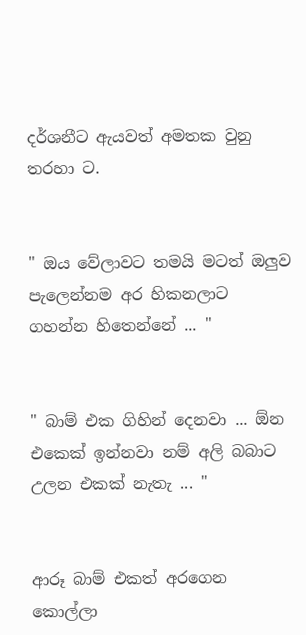දර්ශනීට ඇයවත් අමතක වුනු තරහා ට.


" ඔය වේලාවට තමයි මටත් ඔලුව පැලෙන්නම අර හිකනලාට ගහන්න හිතෙන්නේ ... "


" බාම් එක ගිහින් දෙනවා ... ඕන එකෙක් ඉන්නවා නම් අලි බබාට උලන එකක් නැතැ ... "


ආරූ බාම් එකත් අරගෙන කොල්ලා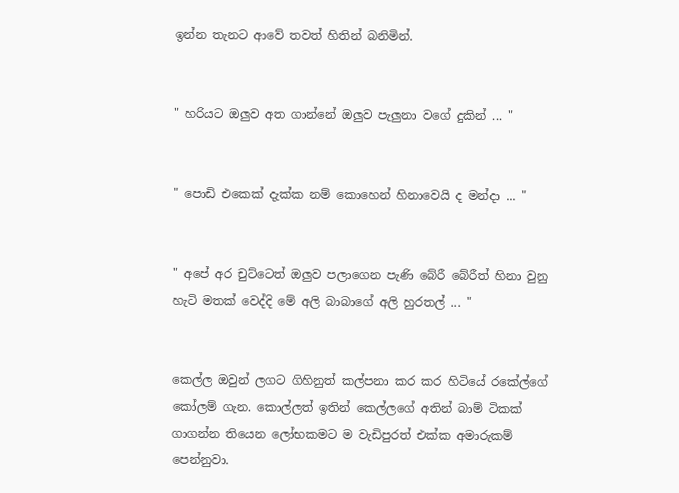ඉන්න තැනට ආවේ තවත් හිතින් බනිමින්.


" හරියට ඔලුව අත ගාන්නේ ඔලුව පැලුනා වගේ දුකින් ... "


" පොඩි එකෙක් දැක්ක නම් කොහෙන් හිනාවෙයි ද මන්දා ... "


" අපේ අර චුට්ටෙත් ඔලුව පලාගෙන පැණි බේරී බේරීත් හිනා වුනු හැටි මතක් වෙද්දි මේ අලි බාබාගේ අලි හුරතල් ... "


කෙල්ල ඔවුන් ලගට ගිහිනුත් කල්පනා කර කර හිටියේ රකේල්ගේ කෝලම් ගැන. කොල්ලත් ඉතින් කෙල්ලගේ අතින් බාම් ටිකක් ගාගන්න තියෙන ලෝභකමට ම වැඩිපුරත් එක්ක අමාරුකම් පෙන්නුවා.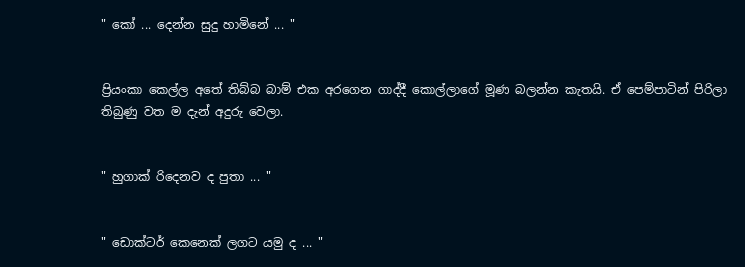" කෝ ... දෙන්න සුදු හාමිනේ ... "


ප්‍රියංකා කෙල්ල අතේ තිබ්බ බාම් එක අරගෙන ගාද්දී කොල්ලාගේ මූණ බලන්න කැතයි. ඒ පෙම්පාටින් පිරිලා තිබුණු වත ම දැන් අදුරු වෙලා.


" හුගාක් රිදෙනව ද පුතා ... "


" ඩොක්ටර් කෙනෙක් ලගට යමු ද ... "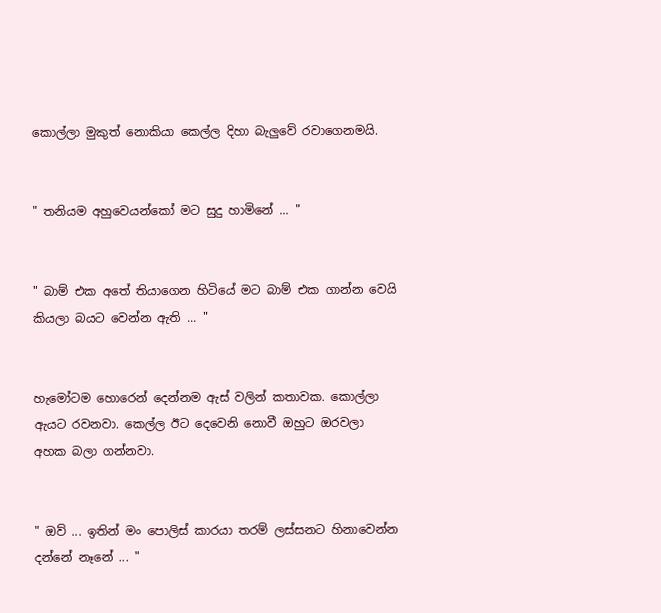කොල්ලා මුකුත් නොකියා කෙල්ල දිහා බැලුවේ රවාගෙනමයි.


" තනියම අහුවෙයන්කෝ මට සුදු හාමිනේ ... "


" බාම් එක අතේ තියාගෙන හිටියේ මට බාම් එක ගාන්න වෙයි කියලා බයට වෙන්න ඇති ... "


හැමෝටම හොරෙන් දෙන්නම ඇස් වලින් කතාවක. කොල්ලා ඇයට රවනවා. කෙල්ල ඊට දෙවෙනි නොවී ඔහුට ඔරවලා අහක බලා ගන්නවා.


" ඔව් ... ඉතින් මං පොලිස් කාරයා තරම් ලස්සනට හිනාවෙන්න දන්නේ නෑනේ ... "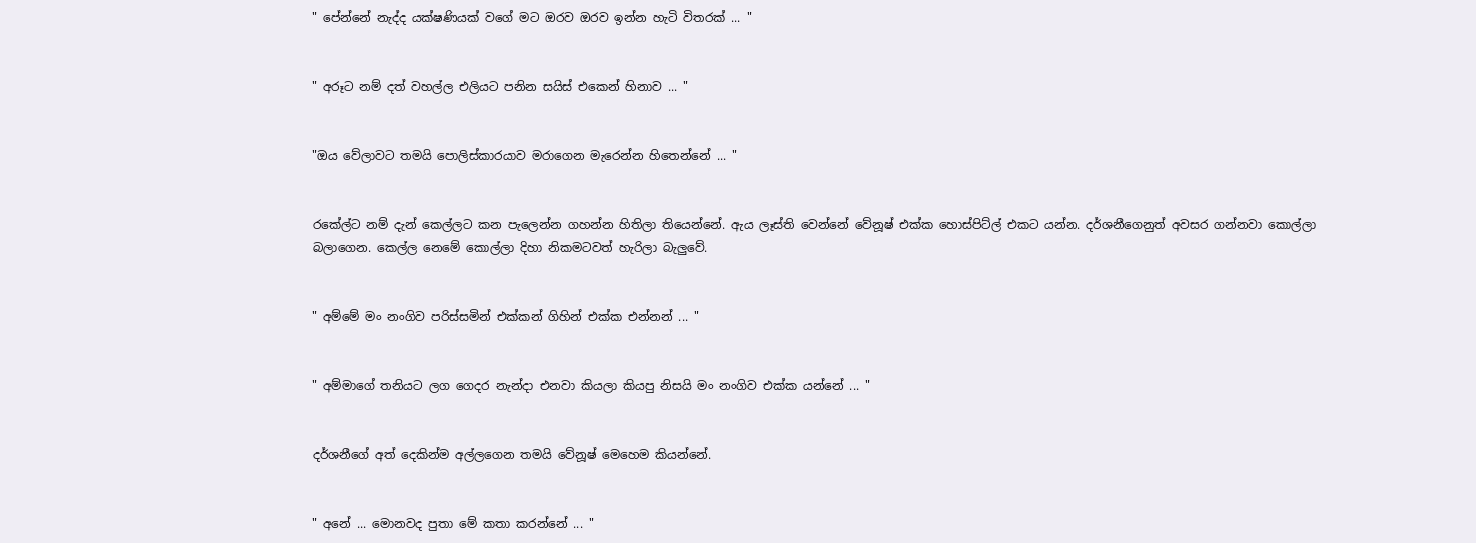" පේන්නේ නැද්ද යක්ෂණියක් වගේ මට ඔරව ඔරව ඉන්න හැටි විතරක් ... "


" අරූට නම් දත් වහල්ල එලියට පනින සයිස් එකෙන් හිනාව ... "


"ඔය වේලාවට තමයි පොලිස්කාරයාව මරාගෙන මැරෙන්න හිතෙන්නේ ... "


රකේල්ට නම් දැන් කෙල්ලට කන පැලෙන්න ගහන්න හිතිලා තියෙන්නේ. ඇය ලෑස්ති වෙන්නේ වේනූෂ් එක්ක හොස්පිට්ල් එකට යන්න. දර්ශනීගෙනුත් අවසර ගන්නවා කොල්ලා බලාගෙන. කෙල්ල නෙමේ කොල්ලා දිහා නිකමටවත් හැරිලා බැලුවේ.


" අම්මේ මං නංගිව පරිස්සමින් එක්කන් ගිහින් එක්ක එන්නන් ... "


" අම්මාගේ තනියට ලග ගෙදර නැන්දා එනවා කියලා කියපු නිසයි මං නංගිව එක්ක යන්නේ ... "


දර්ශනීගේ අත් දෙකින්ම අල්ලගෙන තමයි වේනූෂ් මෙහෙම කියන්නේ.


" අනේ ... මොනවද පුතා මේ කතා කරන්නේ ... "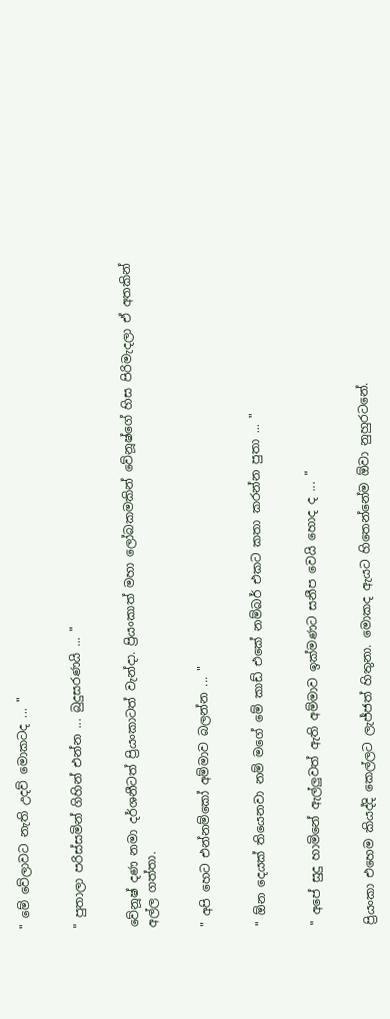" මේ වේලාවට නැති උදව් මොකටද ... "


" පුතාලා පරිස්සමින් ගිහින් එන්න ... බුදුසරණයි ... "


වේනූෂ් දණ නමා දර්ශනීටත් ප්‍රියංකාටත් වැන්දා. ප්‍රියංකාත් මහා ලෝබකමකින් වේනූෂ්ගේ හිස පිරිමැදලා ඒ අතකින් අල්ල ගත්තා.


" අපි හෙට එන්නම්කෝ අම්මාව බලන්න ... "


" ඕන දෙයක් තියෙනවා නම් මගේ මේ කාඩ් එකේ නම්බර් එකට කතා කරන්න පුතා ... "


" අපේ සුදු හාමිනේ ඇල්ලුවත් ඇති අම්මාව ඉක්මණට සනීප වෙයි හොද ද ... "


ප්‍රියංකා එහෙම කියද්දි කෙල්ලට ලැජ්ජත් හිතුනා. මොකද ඇයට හිතෙන්නේම ඕවා නුහුරටනේ.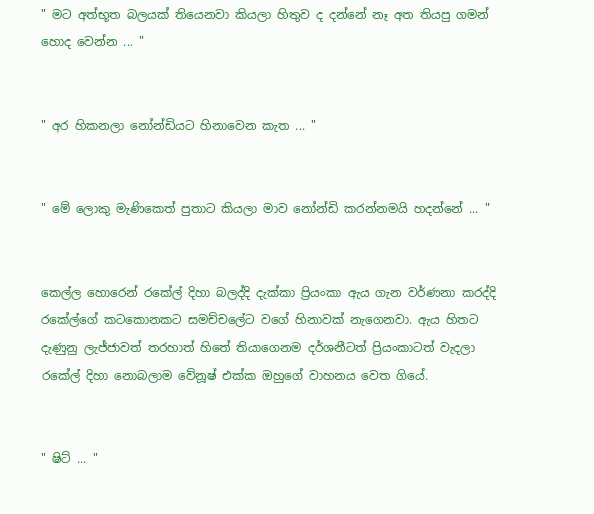" මට අත්භූත බලයක් තියෙනවා කියලා හිතුව ද දන්නේ නෑ අත තියපු ගමන් හොද වෙන්න ... "


" අර හිකනලා නෝන්ඩියට හිනාවෙන කැත ... "


" මේ ලොකු මැණිකෙත් පුතාට කියලා මාව නෝන්ඩි කරන්නමයි හදන්නේ ... "


කෙල්ල හොරෙන් රකේල් දිහා බලද්දි දැක්කා ප්‍රියංකා ඇය ගැන වර්ණනා කරද්දි  රකේල්ගේ කටකොනකට සමච්චලේට වගේ හිනාවක් නැගෙනවා. ඇය හිතට දැණුනු ලැජ්ජාවත් තරහාත් හිතේ තියාගෙනම දර්ශනීටත් ප්‍රියංකාටත් වැදලා රකේල් දිහා නොබලාම වේනූෂ් එක්ක ඔහුගේ වාහනය වෙත ගියේ.


" ෂිට් ... "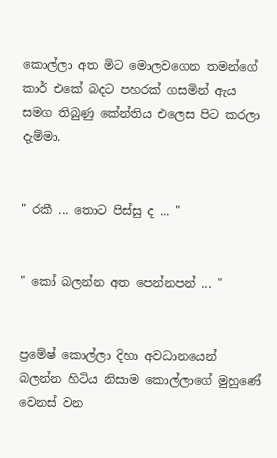කොල්ලා අත මිට මොලවගෙන තමන්ගේ කාර් එකේ බදට පහරක් ගසමින් ඇය සමග තිබුණු කේන්තිය එලෙස පිට කරලා දැම්මා.


" රකී ... තොට පිස්සු ද ... "


" කෝ බලන්න අත පෙන්නපන් ... "


ප්‍රමේෂ් කොල්ලා දිහා අවධානයෙන් බලන්න හිටිය නිසාම කොල්ලාගේ මුහුණේ වෙනස් වන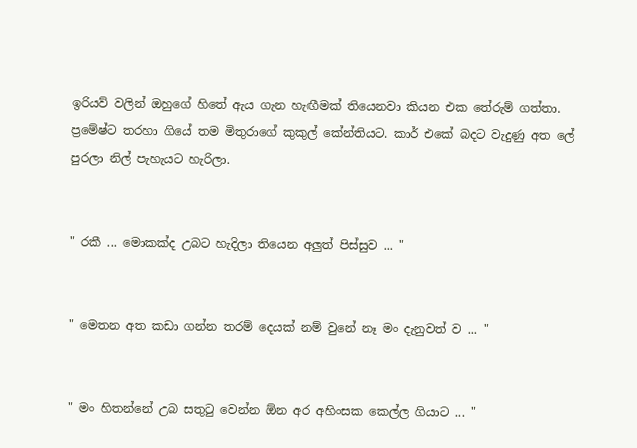ඉරියව් වලින් ඔහුගේ හිතේ ඇය ගැන හැඟීමක් තියෙනවා කියන එක තේරුම් ගත්තා. ප්‍රමේෂ්ට තරහා ගියේ තම මිතුරාගේ කුකුල් කේන්තියට. කාර් එකේ බදට වැදුණු අත ලේ පුරලා නිල් පැහැයට හැරිලා.


" රකී ... මොකක්ද උබට හැදිලා තියෙන අලුත් පිස්සුව ... "


" මෙතන අත කඩා ගන්න තරම් දෙයක් නම් වුනේ නෑ මං දැනුවත් ව ... "


" මං හිතන්නේ උබ සතුටු වෙන්න ඕන අර අහිංසක කෙල්ල ගියාට ... "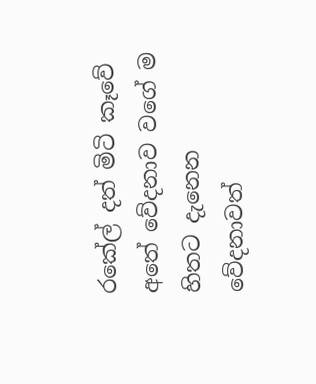රකේල් දත් මිටි කෑවේ අතේ වේදනාව වගේ ම හිතට දැනෙන වේදනාවත්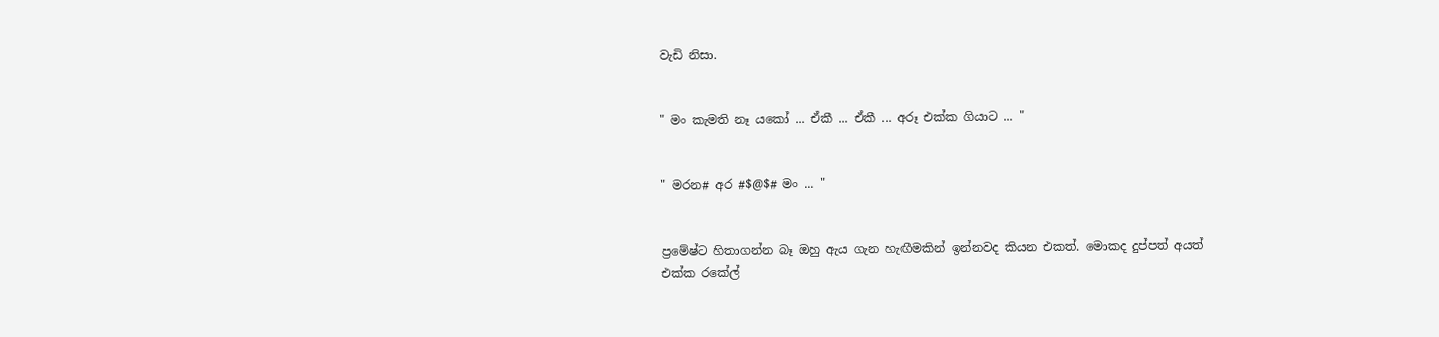වැඩි නිසා.


" මං කැමති නෑ යකෝ ... ඒකී ... ඒකී ... අරූ එක්ක ගියාට ... "


" මරන# අර #$@$# මං ... "


ප්‍රමේෂ්ට හිතාගන්න බෑ ඔහු ඇය ගැන හැඟීමකින් ඉන්නවද කියන එකත්. මොකද දුප්පත් අයත් එක්ක රකේල්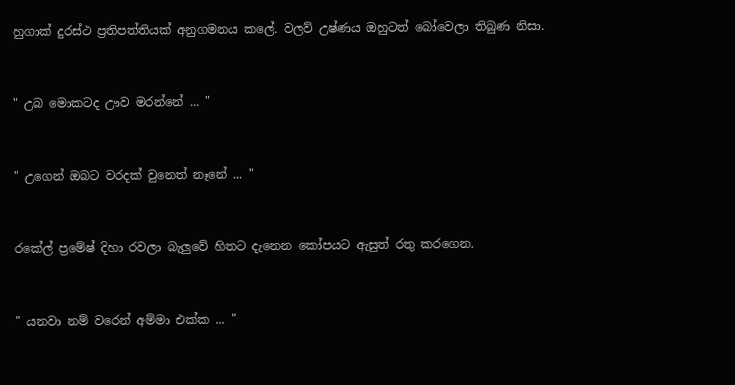හුගාක් දුරස්ථ ප්‍රතිපත්තියක් අනුගමනය කලේ. වලව් උෂ්ණය ඔහුටත් බෝවෙලා තිබුණ නිසා.


" උබ මොකටද ඌව මරන්නේ ... "


" උගෙන් ඔබට වරදක් වුනෙත් නෑනේ ... "


රකේල් ප්‍රමේෂ් දිහා රවලා බැලුවේ හිතට දැනෙන කෝපයට ඇසුත් රතු කරගෙන.


" යනවා නම් වරෙන් අම්මා එක්ක ... "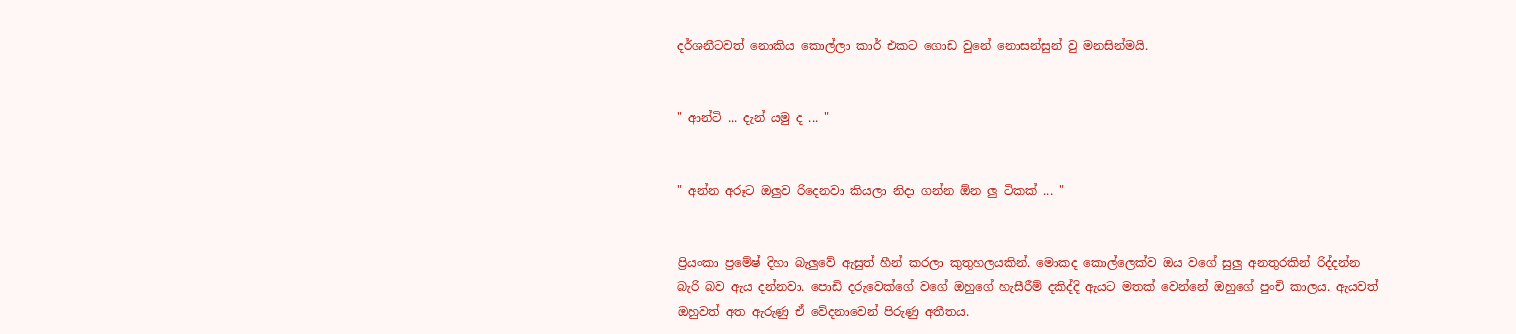දර්ශනීටවත් නොකිය කොල්ලා කාර් එකට ගොඩ වුනේ නොසන්සුන් වු මනසින්මයි.


" ආන්ටි ... දැන් යමු ද ... "


" අන්න අරූට ඔලුව රිදෙනවා කියලා නිදා ගන්න ඕන ලු ටිකක් ... "


ප්‍රියංකා ප්‍රමේෂ් දිහා බැලුවේ ඇසුත් හීන් කරලා කුතුහලයකින්. මොකද කොල්ලෙක්ව ඔය වගේ සුලු අනතුරකින් රිද්දන්න බැරි බව ඇය දන්නවා. පොඩි දරුවෙක්ගේ වගේ ඔහුගේ හැසීරීම් දකිද්දි ඇයට මතක් වෙන්නේ ඔහුගේ පුංචි කාලය. ඇයවත් ඔහුවත් අත ඇරුණු ඒ වේදනාවෙන් පිරුණු අතීතය.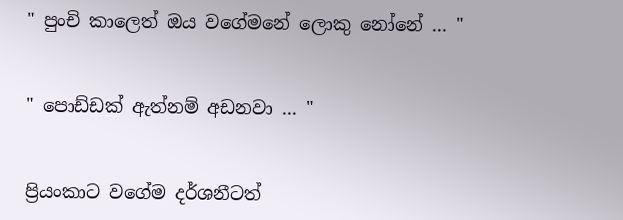" පුංචි කාලෙත් ඔය වගේමනේ ලොකු නෝනේ ... "


" පොඩ්ඩක් ඇත්නම් අඩනවා ... "


ප්‍රියංකාට වගේම දර්ශනීටත්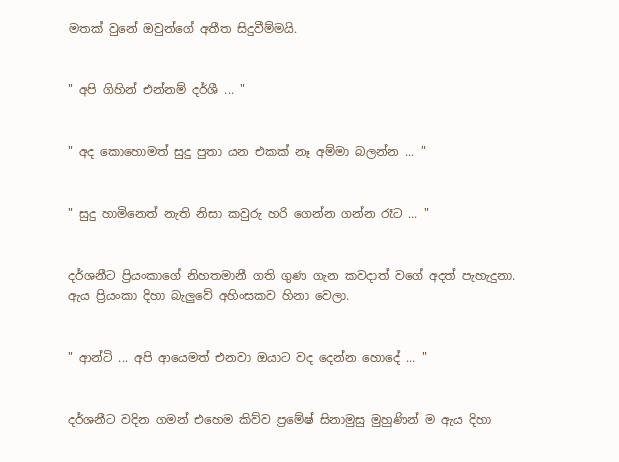මතක් වුනේ ඔවුන්ගේ අතීත සිදුවීම්මයි.


" අපි ගිහින් එන්නම් දර්ශී ... "


" අද කොහොමත් සුදු පුතා යන එකක් නෑ අම්මා බලන්න ... "


" සුදු හාමිනෙත් නැති නිසා කවුරු හරි ගෙන්න ගන්න රෑට ... "


දර්ශනීට ප්‍රියංකාගේ නිහතමානී ගති ගුණ ගැන කවදාත් වගේ අදත් පැහැදුනා. ඇය ප්‍රියංකා දිහා බැලුවේ අහිංසකව හිනා වෙලා.


" ආන්ටි ... අපි ආයෙමත් එනවා ඔයාට වද දෙන්න හොදේ ... "


දර්ශනීට වදින ගමන් එහෙම කිව්ව ප්‍රමේෂ් සිනාමුසු මුහුණින් ම ඇය දිහා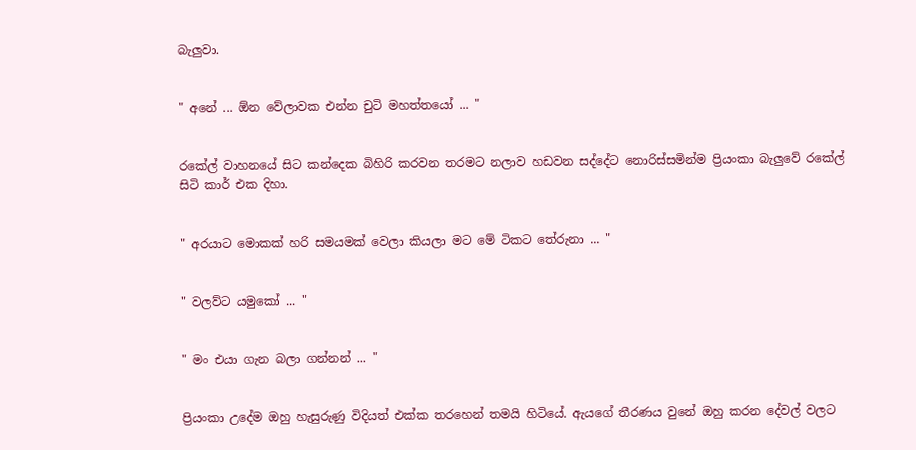බැලුවා.


" අනේ ... ඕන වේලාවක එන්න චුටි මහත්තයෝ ... "


රකේල් වාහනයේ සිට කන්දෙක බිහිරි කරවන තරමට නලාව හඩවන සද්දේට නොරිස්සමින්ම ප්‍රියංකා බැලුවේ රකේල් සිටි කාර් එක දිහා.


" අරයාට මොකක් හරි සමයමක් වෙලා කියලා මට මේ ටිකට තේරුනා ... "


" වලව්ට යමුකෝ ... "


" මං එයා ගැන බලා ගන්නන් ... "


ප්‍රියංකා උදේම ඔහු හැසුරුණු විදියත් එක්ක තරහෙන් තමයි හිටියේ. ඇයගේ තීරණය වුනේ ඔහු කරන දේවල් වලට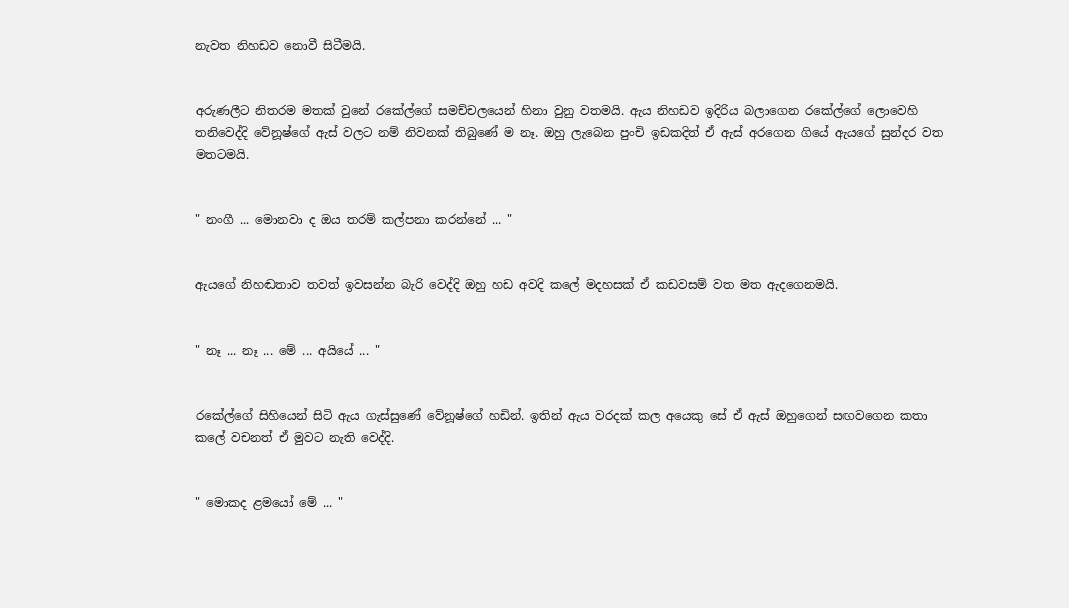නැවත නිහඩව නොවී සිටීමයි.


අරුණලීට නිතරම මතක් වුනේ රකේල්ගේ සමච්චලයෙන් හිනා වුනු වතමයි. ඇය නිහඩව ඉදිරිය බලාගෙන රකේල්ගේ ලොවෙහි තනිවෙද්දි වේනූෂ්ගේ ඇස් වලට නම් නිවනක් තිබුණේ ම නෑ. ඔහු ලැබෙන පුංචි ඉඩකදිත් ඒ ඇස් අරගෙන ගියේ ඇයගේ සුන්දර වත මතටමයි.


" නංගී ... මොනවා ද ඔය තරම් කල්පනා කරන්නේ ... "


ඇයගේ නිහඬතාව තවත් ඉවසන්න බැරි වෙද්දි ඔහු හඩ අවදි කලේ මදහසක් ඒ කඩවසම් වත මත ඇදගෙනමයි.


" නෑ ... නෑ ... මේ ... අයියේ ... "


රකේල්ගේ සිහියෙන් සිටි ඇය ගැස්සුණේ වේනූෂ්ගේ හඩින්. ඉතින් ඇය වරදක් කල අයෙකු සේ ඒ ඇස් ඔහුගෙන් සඟවගෙන කතා කලේ වචනත් ඒ මුවට නැති වෙද්දි.


" මොකද ළමයෝ මේ ... "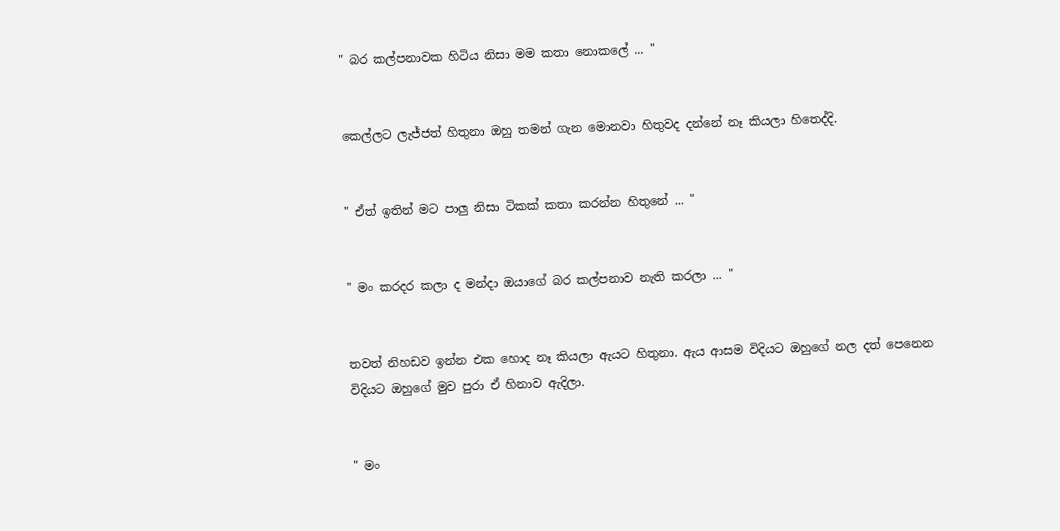" බර කල්පනාවක හිටිය නිසා මම කතා නොකලේ ... "


කෙල්ලට ලැජ්ජත් හිතුනා ඔහු තමන් ගැන මොනවා හිතුවද දන්නේ නෑ කියලා හිතෙද්දි.


" ඒත් ඉතින් මට පාලු නිසා ටිකක් කතා කරන්න හිතුනේ ... "


" මං කරදර කලා ද මන්දා ඔයාගේ බර කල්පනාව නැති කරලා ... "


තවත් නිහඩව ඉන්න එක හොද නෑ කියලා ඇයට හිතුනා. ඇය ආසම විදියට ඔහුගේ නල දත් පෙනෙන විදියට ඔහුගේ මුව පුරා ඒ හිනාව ඇදිලා.


" මං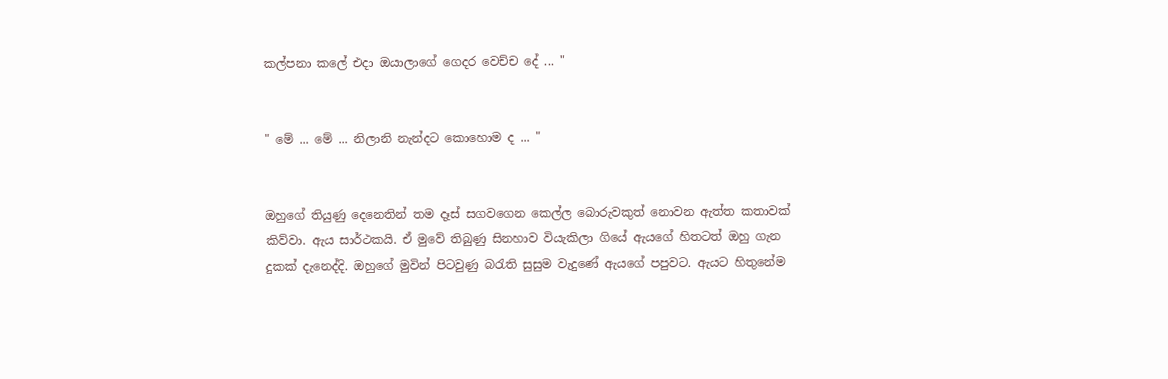කල්පනා කලේ එදා ඔයාලාගේ ගෙදර වෙච්ච දේ ... "


" මේ ... මේ ... නිලානි නැන්දට කොහොම ද ... "


ඔහුගේ තියුණු දෙනෙතින් තම දෑස් සගවගෙන කෙල්ල බොරුවකුත් නොවන ඇත්ත කතාවක් කිව්වා. ඇය සාර්ථකයි. ඒ මුවේ තිබුණු සිනහාව වියැකිලා ගියේ ඇයගේ හිතටත් ඔහු ගැන දුකක් දැනෙද්දි. ඔහුගේ මුවින් පිටවුණු බරැති සුසුම වැදුණේ ඇයගේ පපුවට. ඇයට හිතුනේම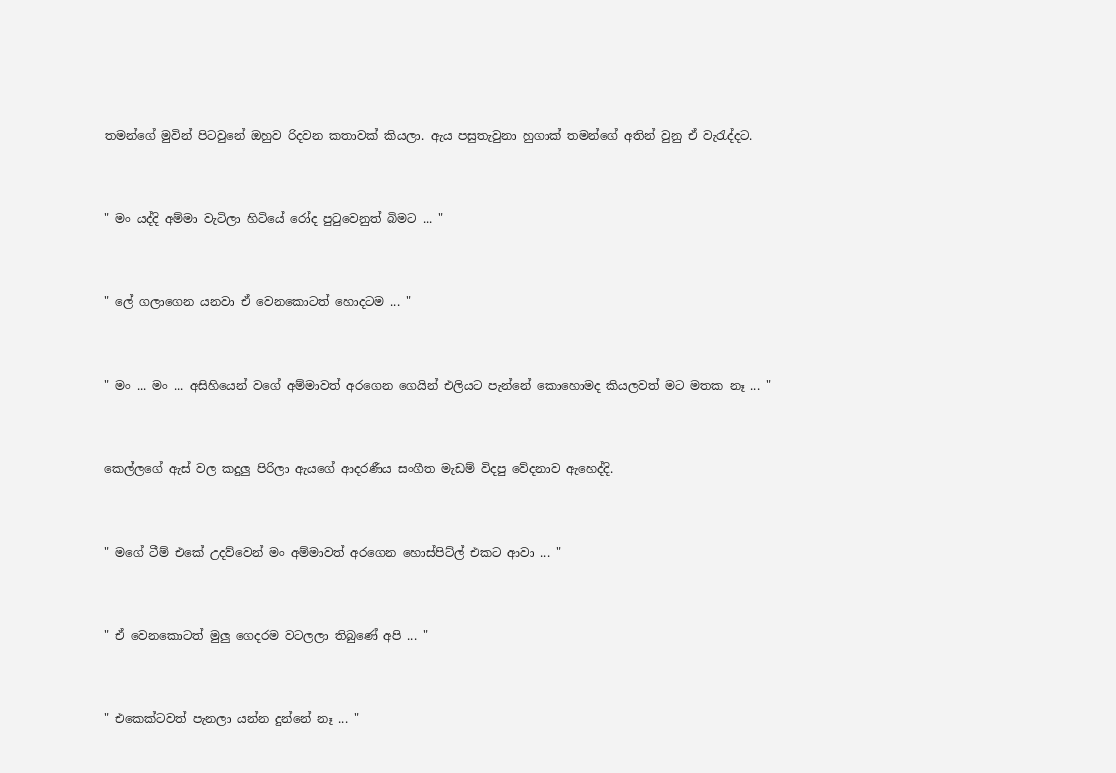තමන්ගේ මුවින් පිටවුනේ ඔහුව රිදවන කතාවක් කියලා. ඇය පසුතැවුනා හුගාක් තමන්ගේ අතින් වුනු ඒ වැරැද්දට.


" මං යද්දි අම්මා වැටිලා හිටියේ රෝද පුටුවෙනුත් බිමට ... "


" ලේ ගලාගෙන යනවා ඒ වෙනකොටත් හොදටම ... "


" මං ... මං ... අසිහියෙන් වගේ අම්මාවත් අරගෙන ගෙයින් එලියට පැන්නේ කොහොමද කියලවත් මට මතක නෑ ... "


කෙල්ලගේ ඇස් වල කදුලු පිරිලා ඇයගේ ආදරණීය සංගීත මැඩම් විදපු වේදනාව ඇහෙද්දි.


" මගේ ටීම් එකේ උදව්වෙන් මං අම්මාවත් අරගෙන හොස්පිට්ල් එකට ආවා ... "


" ඒ වෙනකොටත් මුලු ගෙදරම වටලලා තිබුණේ අපි ... "


" එකෙක්ටවත් පැනලා යන්න දුන්නේ නෑ ... "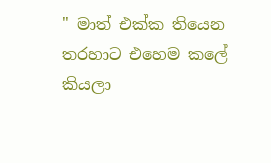" මාත් එක්ක තියෙන තරහාට එහෙම කලේ කියලා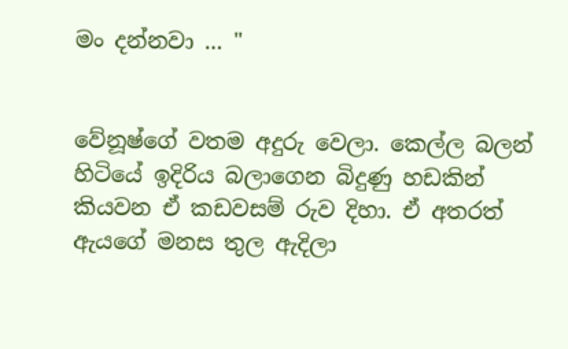මං දන්නවා ... "


වේනූෂ්ගේ වතම අදුරු වෙලා. කෙල්ල බලන් හිටියේ ඉදිරිය බලාගෙන බිදුණු හඩකින් කියවන ඒ කඩවසම් රුව දිහා. ඒ අතරත් ඇයගේ මනස තුල ඇදිලා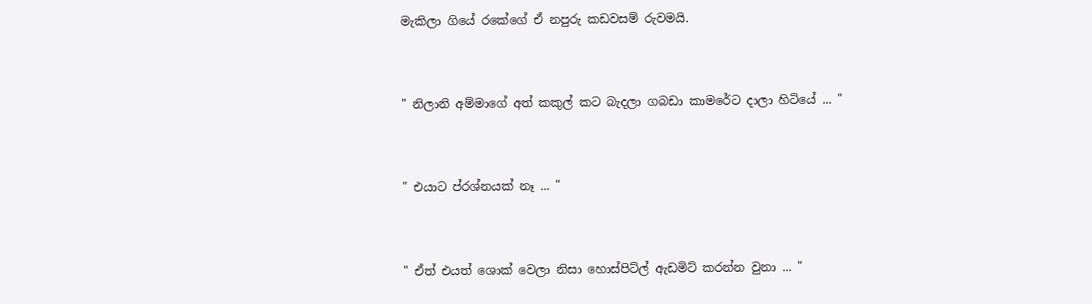මැකිලා ගියේ රකේගේ ඒ නපුරු කඩවසම් රුවමයි.


" නිලානි අම්මාගේ අත් කකුල් කට බැදලා ගබඩා කාමරේට දාලා හිටියේ ... "


" එයාට ප්රශ්නයක් නෑ ... "


" ඒත් එයත් ශොක් වෙලා නිසා හොස්පිට්ල් ඇඩමිට් කරන්න වුනා ... "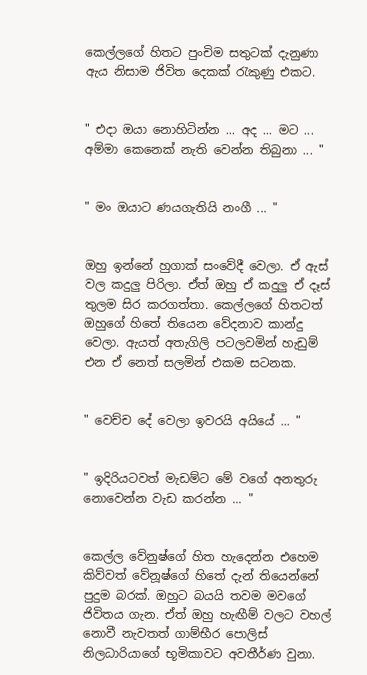කෙල්ලගේ හිතට පුංචිම සතුටක් දැනුණා ඇය නිසාම ජිවිත දෙකක් රැකුණු එකට.


" එදා ඔයා නොහිටින්න ... අද ... මට ... අම්මා කෙනෙක් නැති වෙන්න තිබුනා ... "


" මං ඔයාට ණයගැතියි නංගී ... "


ඔහු ඉන්නේ හුගාක් සංවේදී වෙලා. ඒ ඇස් වල කදුලු පිරිලා. ඒත් ඔහු ඒ කදුලු ඒ දෑස් තුලම සිර කරගත්තා. කෙල්ලගේ හිතටත් ඔහුගේ හිතේ තියෙන වේදනාව කාන්දු වෙලා. ඇයත් අතැගිලි පටලවමින් හැඩුම් එන ඒ නෙත් සලමින් එකම සටනක.


" වෙච්ච දේ වෙලා ඉවරයි අයියේ ... "


" ඉදිරියටවත් මැඩම්ට මේ වගේ අනතුරු නොවෙන්න වැඩ කරන්න ... "


කෙල්ල වේනුෂ්ගේ හිත හැදෙන්න එහෙම කිව්වත් වේනූෂ්ගේ හිතේ දැන් තියෙන්නේ පුදුම බරක්. ඔහුට බයයි තවම මවගේ ජිවිතය ගැන. ඒත් ඔහු හැඟීම් වලට වහල් නොවී නැවතත් ගාම්භීර පොලිස් නිලධාරියාගේ භූමිකාවට අවතීර්ණ වුනා.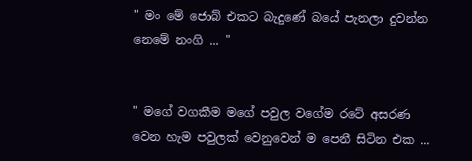" මං මේ ජොබ් එකට බැදුණේ බයේ පැනලා දුවන්න නෙමේ නංගි ... "


" මගේ වගකීම මගේ පවුල වගේම රටේ අසරණ වෙන හැම පවුලක් වෙනුවෙන් ම පෙනී සිටින එක ...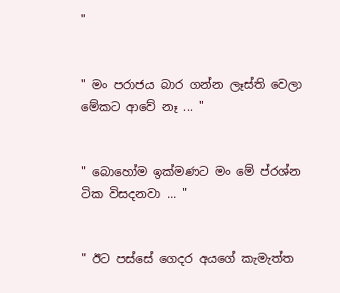"


" මං පරාජය බාර ගන්න ලෑස්ති වෙලා මේකට ආවේ නෑ ... "


" බොහෝම ඉක්මණට මං මේ ප්රශ්න ටික විසදනවා ... "


" ඊට පස්සේ ගෙදර අයගේ කැමැත්ත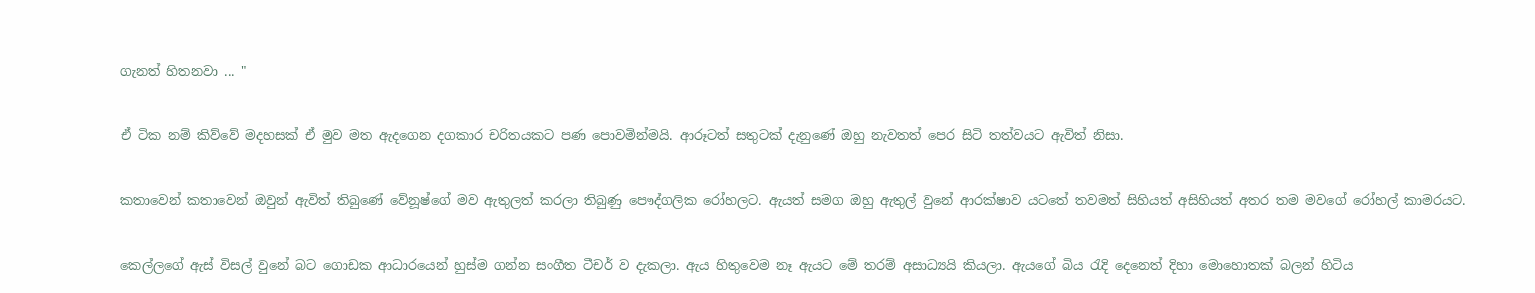ගැනත් හිතනවා ... "


ඒ ටික නම් කිව්වේ මදහසක් ඒ මුව මත ඇදගෙන දගකාර චරිතයකට පණ පොවමින්මයි. ආරූටත් සතුටක් දැනුණේ ඔහු නැවතත් පෙර සිටි තත්වයට ඇවිත් නිසා.


කතාවෙන් කතාවෙන් ඔවුන් ඇවිත් තිබුණේ වේනූෂ්ගේ මව ඇතුලත් කරලා තිබුණු පෞද්ගලික රෝහලට. ඇයත් සමග ඔහු ඇතුල් වුනේ ආරක්ෂාව යටතේ තවමත් සිහියත් අසිහියත් අතර තම මවගේ රෝහල් කාමරයට.


කෙල්ලගේ ඇස් විසල් වුනේ බට ගොඩක ආධාරයෙන් හුස්ම ගන්න සංගීත ටීචර් ව දැකලා. ඇය හිතුවෙම නෑ ඇයට මේ තරම් අසාධ්‍යයි කියලා. ඇයගේ බිය රැදි දෙනෙත් දිහා මොහොතක් බලන් හිටිය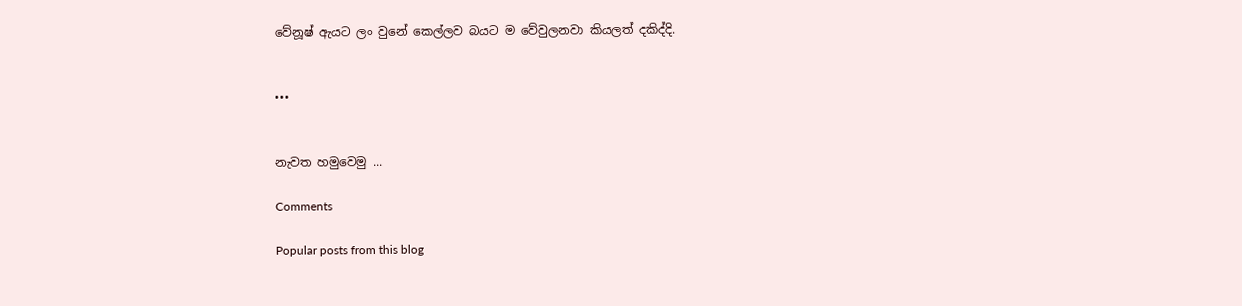වේනූෂ් ඇයට ලං වුනේ කෙල්ලව බයට ම වේවුලනවා කියලත් දකිද්දි.


•••


නැවත හමුවෙමු ...

Comments

Popular posts from this blog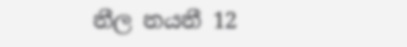නීල නයනී 12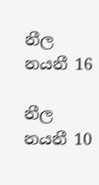නීල නයනී 16

නීල නයනී 10